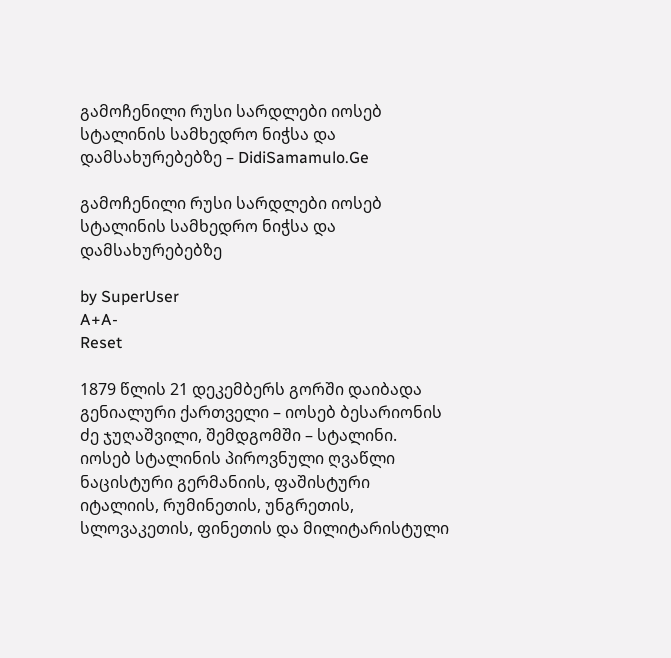გამოჩენილი რუსი სარდლები იოსებ სტალინის სამხედრო ნიჭსა და დამსახურებებზე – DidiSamamulo.Ge

გამოჩენილი რუსი სარდლები იოსებ სტალინის სამხედრო ნიჭსა და დამსახურებებზე

by SuperUser
A+A-
Reset

1879 წლის 21 დეკემბერს გორში დაიბადა გენიალური ქართველი – იოსებ ბესარიონის ძე ჯუღაშვილი, შემდგომში – სტალინი.
იოსებ სტალინის პიროვნული ღვაწლი ნაცისტური გერმანიის, ფაშისტური იტალიის, რუმინეთის, უნგრეთის, სლოვაკეთის, ფინეთის და მილიტარისტული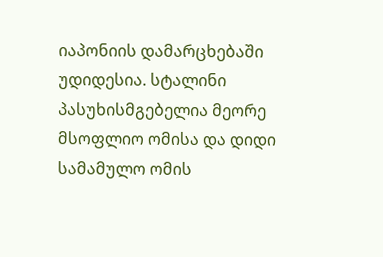იაპონიის დამარცხებაში უდიდესია. სტალინი პასუხისმგებელია მეორე მსოფლიო ომისა და დიდი სამამულო ომის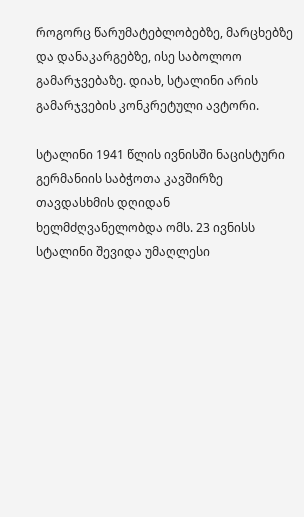როგორც წარუმატებლობებზე, მარცხებზე და დანაკარგებზე, ისე საბოლოო გამარჯვებაზე. დიახ, სტალინი არის გამარჯვების კონკრეტული ავტორი.

სტალინი 1941 წლის ივნისში ნაცისტური გერმანიის საბჭოთა კავშირზე თავდასხმის დღიდან ხელმძღვანელობდა ომს. 23 ივნისს სტალინი შევიდა უმაღლესი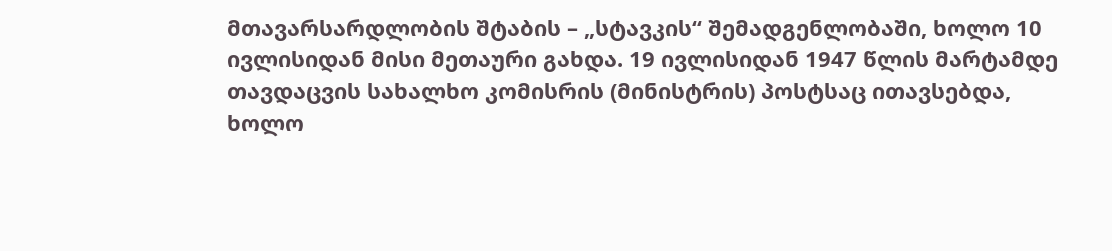მთავარსარდლობის შტაბის – „სტავკის“ შემადგენლობაში, ხოლო 10 ივლისიდან მისი მეთაური გახდა. 19 ივლისიდან 1947 წლის მარტამდე თავდაცვის სახალხო კომისრის (მინისტრის) პოსტსაც ითავსებდა, ხოლო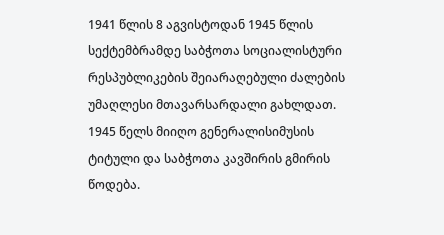1941 წლის 8 აგვისტოდან 1945 წლის სექტემბრამდე საბჭოთა სოციალისტური რესპუბლიკების შეიარაღებული ძალების უმაღლესი მთავარსარდალი გახლდათ. 1945 წელს მიიღო გენერალისიმუსის ტიტული და საბჭოთა კავშირის გმირის წოდება.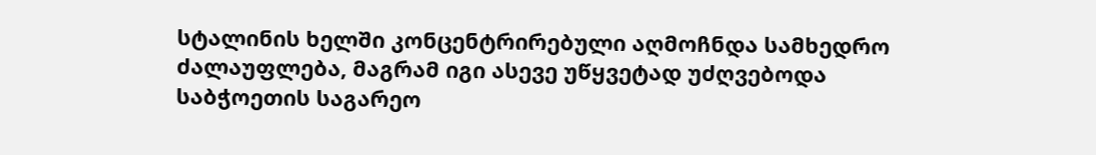სტალინის ხელში კონცენტრირებული აღმოჩნდა სამხედრო ძალაუფლება, მაგრამ იგი ასევე უწყვეტად უძღვებოდა საბჭოეთის საგარეო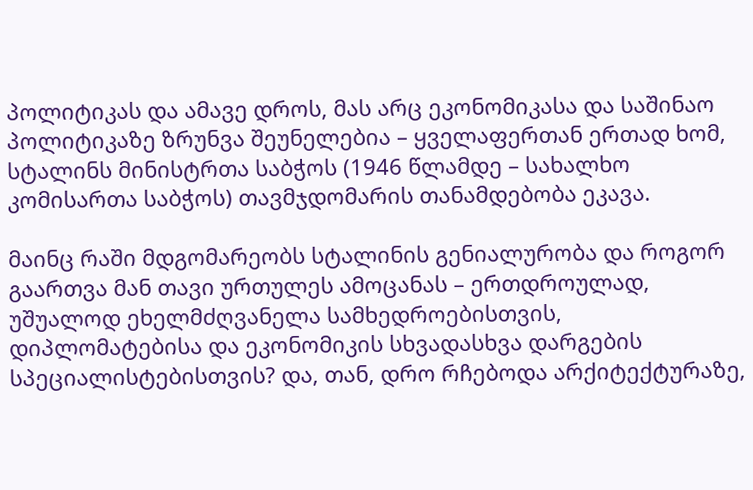პოლიტიკას და ამავე დროს, მას არც ეკონომიკასა და საშინაო პოლიტიკაზე ზრუნვა შეუნელებია – ყველაფერთან ერთად ხომ, სტალინს მინისტრთა საბჭოს (1946 წლამდე – სახალხო კომისართა საბჭოს) თავმჯდომარის თანამდებობა ეკავა.

მაინც რაში მდგომარეობს სტალინის გენიალურობა და როგორ გაართვა მან თავი ურთულეს ამოცანას – ერთდროულად, უშუალოდ ეხელმძღვანელა სამხედროებისთვის, დიპლომატებისა და ეკონომიკის სხვადასხვა დარგების სპეციალისტებისთვის? და, თან, დრო რჩებოდა არქიტექტურაზე,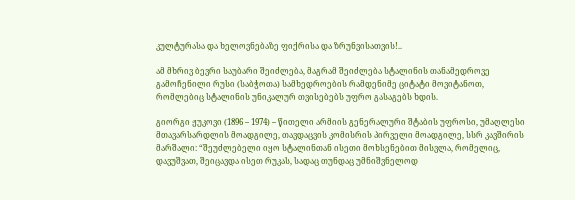კულტურასა და ხელოვნებაზე ფიქრისა და ზრუნვისათვის!..

ამ მხრივ ბევრი საუბარი შეიძლება, მაგრამ შეიძლება სტალინის თანამედროვე გამოჩენილი რუსი (საბჭოთა) სამხედროების რამდენიმე ციტატი მოვიტანოთ, რომლებიც სტალინის უნიკალურ თვისებებს უფრო გასაგებს ხდის.

გიორგი ჟუკოვი (1896 – 1974) – წითელი არმიის გენერალური შტაბის უფროსი, უმაღლესი მთავარსარდლის მოადგილე, თავდაცვის კომისრის პირველი მოადგილე, სსრ კავშირის მარშალი: “შეუძლებელი იყო სტალინთან ისეთი მოხსენებით მისვლა, რომელიც, დავუშვათ, შეიცავდა ისეთ რუკას, სადაც თუნდაც უმნიშვნელოდ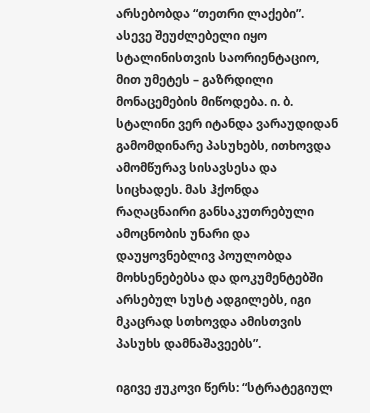არსებობდა “თეთრი ლაქები”. ასევე შეუძლებელი იყო სტალინისთვის საორიენტაციო, მით უმეტეს – გაზრდილი მონაცემების მიწოდება. ი. ბ. სტალინი ვერ იტანდა ვარაუდიდან გამომდინარე პასუხებს, ითხოვდა ამომწურავ სისავსესა და სიცხადეს. მას ჰქონდა რაღაცნაირი განსაკუთრებული ამოცნობის უნარი და დაუყოვნებლივ პოულობდა მოხსენებებსა და დოკუმენტებში არსებულ სუსტ ადგილებს, იგი მკაცრად სთხოვდა ამისთვის პასუხს დამნაშავეებს”.

იგივე ჟუკოვი წერს: “სტრატეგიულ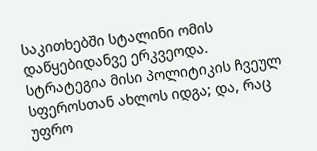საკითხებში სტალინი ომის დაწყებიდანვე ერკვეოდა. სტრატეგია მისი პოლიტიკის ჩვეულ სფეროსთან ახლოს იდგა; და, რაც უფრო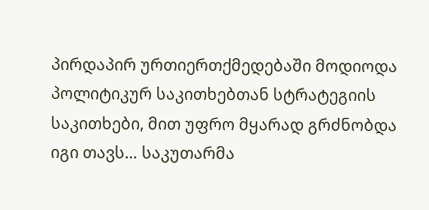პირდაპირ ურთიერთქმედებაში მოდიოდა პოლიტიკურ საკითხებთან სტრატეგიის საკითხები, მით უფრო მყარად გრძნობდა იგი თავს… საკუთარმა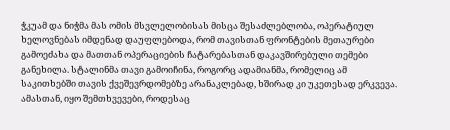ჭკუამ და ნიჭმა მას ომის მსვლელობისას მისცა შესაძლებლობა, ოპერატიულ ხელოვნებას იმდენად დაუფლებოდა, რომ თავისთან ფრონტების მეთაურები გამოეძახა და მათთან ოპერაციების ჩატარებასთან დაკავშირებული თემები განეხილა. სტალინმა თავი გამოიჩინა, როგორც ადამიანმა, რომელიც ამ საკითხებში თავის ქვეშევრდომებზე არანაკლებად, ხშირად კი უკეთესად ერკვევა. ამასთან, იყო შემთხვევები, როდესაც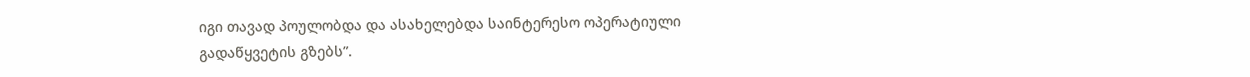იგი თავად პოულობდა და ასახელებდა საინტერესო ოპერატიული გადაწყვეტის გზებს”.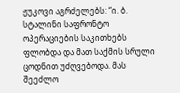ჟუკოვი აგრძელებს: “ი. ბ. სტალინი საფრონტო ოპერაციების საკითხებს ფლობდა და მათ საქმის სრული ცოდნით უძღვებოდა. მას შეეძლო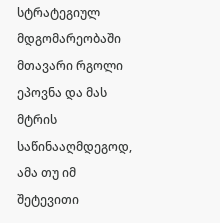სტრატეგიულ მდგომარეობაში მთავარი რგოლი ეპოვნა და მას მტრის საწინააღმდეგოდ, ამა თუ იმ შეტევითი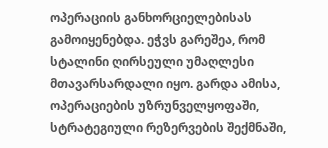ოპერაციის განხორციელებისას გამოიყენებდა. ეჭვს გარეშეა, რომ სტალინი ღირსეული უმაღლესი მთავარსარდალი იყო. გარდა ამისა, ოპერაციების უზრუნველყოფაში, სტრატეგიული რეზერვების შექმნაში,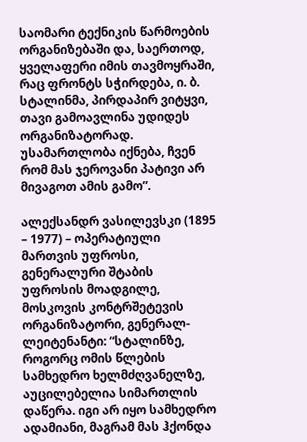საომარი ტექნიკის წარმოების ორგანიზებაში და, საერთოდ, ყველაფერი იმის თავმოყრაში, რაც ფრონტს სჭირდება, ი. ბ. სტალინმა, პირდაპირ ვიტყვი, თავი გამოავლინა უდიდეს ორგანიზატორად. უსამართლობა იქნება, ჩვენ რომ მას ჯეროვანი პატივი არ მივაგოთ ამის გამო”.

ალექსანდრ ვასილევსკი (1895 – 1977) – ოპერატიული მართვის უფროსი, გენერალური შტაბის უფროსის მოადგილე, მოსკოვის კონტრშეტევის ორგანიზატორი, გენერალ-ლეიტენანტი: “სტალინზე, როგორც ომის წლების სამხედრო ხელმძღვანელზე, აუცილებელია სიმართლის დაწერა. იგი არ იყო სამხედრო ადამიანი, მაგრამ მას ჰქონდა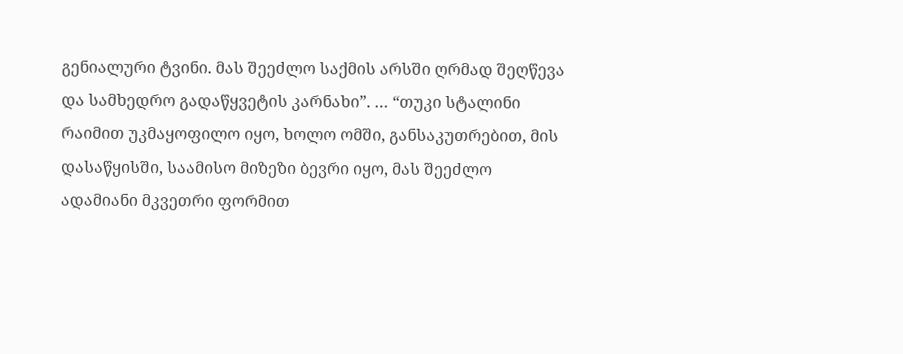გენიალური ტვინი. მას შეეძლო საქმის არსში ღრმად შეღწევა და სამხედრო გადაწყვეტის კარნახი”. … “თუკი სტალინი რაიმით უკმაყოფილო იყო, ხოლო ომში, განსაკუთრებით, მის დასაწყისში, საამისო მიზეზი ბევრი იყო, მას შეეძლო ადამიანი მკვეთრი ფორმით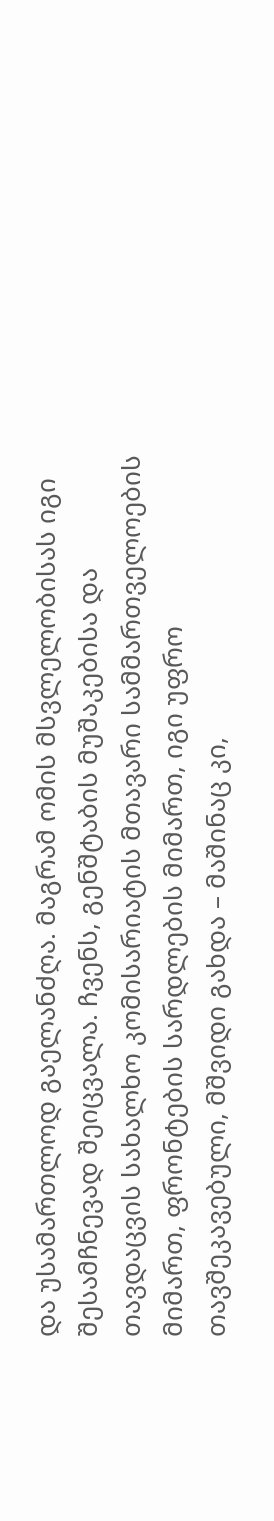და უსამართლოდ გაელანძღა. მაგრამ ომის მსვლელობისას იგი შესამჩნევად შეიცვალა. ჩვენს, გენშტაბის მუშაკებისა და თავდაცვის სახალხო კომისარიატის მთავარი სამმართველოების მიმართ, ფრონტების სარდლების მიმართ, იგი უფრო თავშეკავებული, მშვიდი გახდა – მაშინაც კი,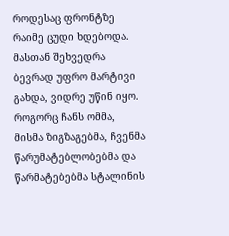როდესაც ფრონტზე რაიმე ცუდი ხდებოდა. მასთან შეხვედრა ბევრად უფრო მარტივი გახდა, ვიდრე უწინ იყო. როგორც ჩანს ომმა, მისმა ზიგზაგებმა, ჩვენმა წარუმატებლობებმა და წარმატებებმა სტალინის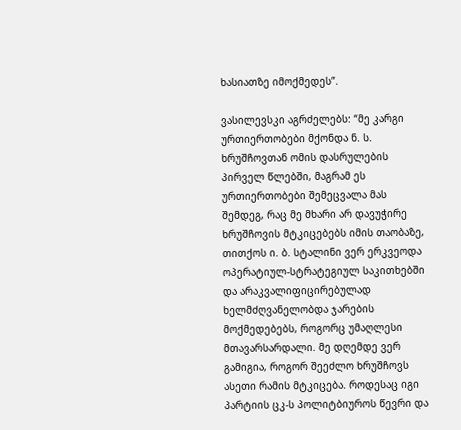ხასიათზე იმოქმედეს”.

ვასილევსკი აგრძელებს: “მე კარგი ურთიერთობები მქონდა ნ. ს. ხრუშჩოვთან ომის დასრულების პირველ წლებში, მაგრამ ეს ურთიერთობები შემეცვალა მას შემდეგ, რაც მე მხარი არ დავუჭირე ხრუშჩოვის მტკიცებებს იმის თაობაზე, თითქოს ი. ბ. სტალინი ვერ ერკვეოდა ოპერატიულ-სტრატეგიულ საკითხებში და არაკვალიფიცირებულად ხელმძღვანელობდა ჯარების მოქმედებებს, როგორც უმაღლესი მთავარსარდალი. მე დღემდე ვერ გამიგია, როგორ შეეძლო ხრუშჩოვს ასეთი რამის მტკიცება. როდესაც იგი პარტიის ცკ-ს პოლიტბიუროს წევრი და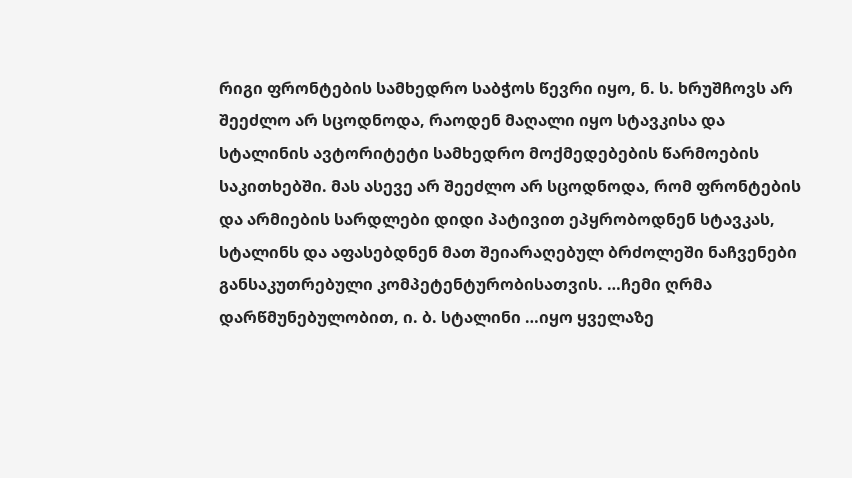რიგი ფრონტების სამხედრო საბჭოს წევრი იყო, ნ. ს. ხრუშჩოვს არ შეეძლო არ სცოდნოდა, რაოდენ მაღალი იყო სტავკისა და სტალინის ავტორიტეტი სამხედრო მოქმედებების წარმოების საკითხებში. მას ასევე არ შეეძლო არ სცოდნოდა, რომ ფრონტების და არმიების სარდლები დიდი პატივით ეპყრობოდნენ სტავკას, სტალინს და აფასებდნენ მათ შეიარაღებულ ბრძოლეში ნაჩვენები განსაკუთრებული კომპეტენტურობისათვის. …ჩემი ღრმა დარწმუნებულობით, ი. ბ. სტალინი …იყო ყველაზე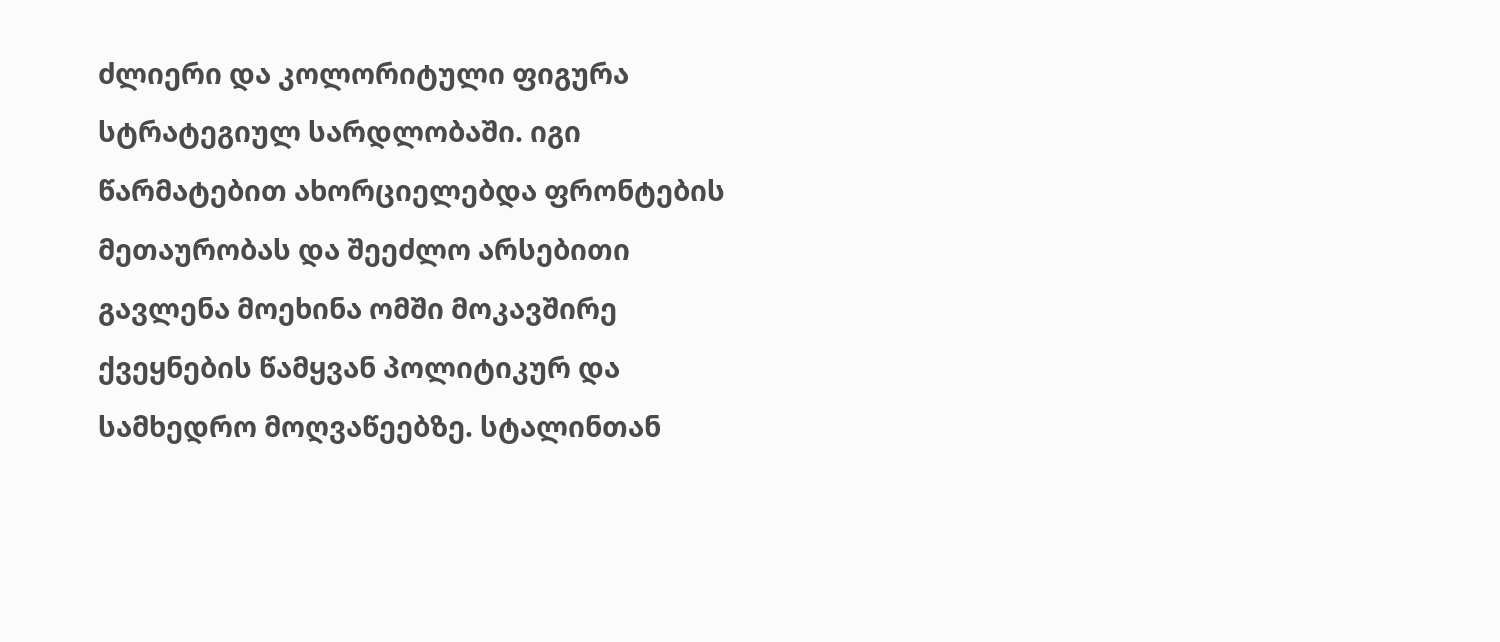ძლიერი და კოლორიტული ფიგურა სტრატეგიულ სარდლობაში. იგი წარმატებით ახორციელებდა ფრონტების მეთაურობას და შეეძლო არსებითი გავლენა მოეხინა ომში მოკავშირე ქვეყნების წამყვან პოლიტიკურ და სამხედრო მოღვაწეებზე. სტალინთან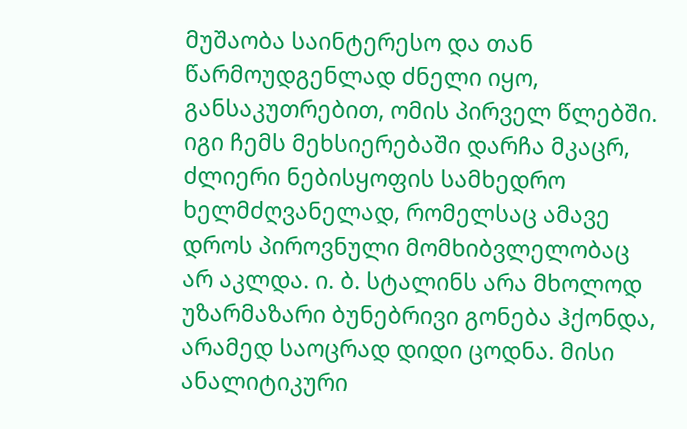მუშაობა საინტერესო და თან წარმოუდგენლად ძნელი იყო, განსაკუთრებით, ომის პირველ წლებში. იგი ჩემს მეხსიერებაში დარჩა მკაცრ, ძლიერი ნებისყოფის სამხედრო ხელმძღვანელად, რომელსაც ამავე დროს პიროვნული მომხიბვლელობაც არ აკლდა. ი. ბ. სტალინს არა მხოლოდ უზარმაზარი ბუნებრივი გონება ჰქონდა, არამედ საოცრად დიდი ცოდნა. მისი ანალიტიკური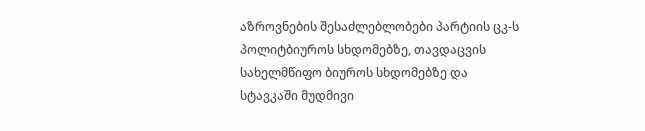აზროვნების შესაძლებლობები პარტიის ცკ-ს პოლიტბიუროს სხდომებზე, თავდაცვის სახელმწიფო ბიუროს სხდომებზე და სტავკაში მუდმივი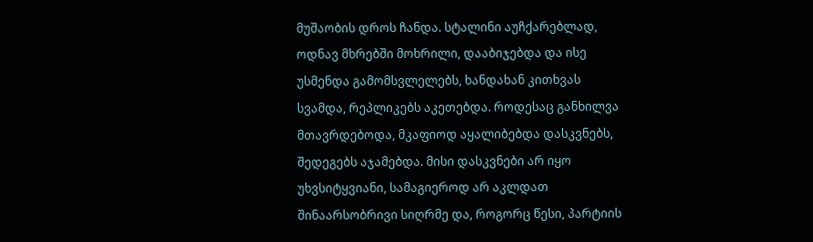მუშაობის დროს ჩანდა. სტალინი აუჩქარებლად, ოდნავ მხრებში მოხრილი, დააბიჯებდა და ისე უსმენდა გამომსვლელებს, ხანდახან კითხვას სვამდა, რეპლიკებს აკეთებდა. როდესაც განხილვა მთავრდებოდა, მკაფიოდ აყალიბებდა დასკვნებს, შედეგებს აჯამებდა. მისი დასკვნები არ იყო უხვსიტყვიანი, სამაგიეროდ არ აკლდათ შინაარსობრივი სიღრმე და, როგორც წესი, პარტიის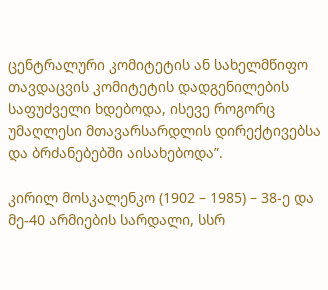ცენტრალური კომიტეტის ან სახელმწიფო თავდაცვის კომიტეტის დადგენილების საფუძველი ხდებოდა, ისევე როგორც უმაღლესი მთავარსარდლის დირექტივებსა და ბრძანებებში აისახებოდა”.

კირილ მოსკალენკო (1902 – 1985) – 38-ე და მე-40 არმიების სარდალი, სსრ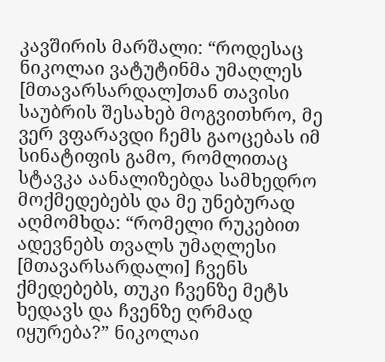კავშირის მარშალი: “როდესაც ნიკოლაი ვატუტინმა უმაღლეს [მთავარსარდალ]თან თავისი საუბრის შესახებ მოგვითხრო, მე ვერ ვფარავდი ჩემს გაოცებას იმ სინატიფის გამო, რომლითაც სტავკა აანალიზებდა სამხედრო მოქმედებებს და მე უნებურად აღმომხდა: “რომელი რუკებით ადევნებს თვალს უმაღლესი [მთავარსარდალი] ჩვენს ქმედებებს, თუკი ჩვენზე მეტს ხედავს და ჩვენზე ღრმად იყურება?” ნიკოლაი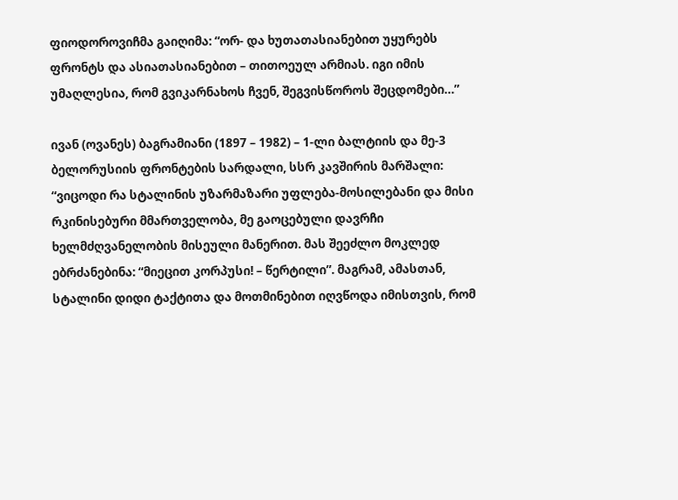ფიოდოროვიჩმა გაიღიმა: “ორ- და ხუთათასიანებით უყურებს ფრონტს და ასიათასიანებით – თითოეულ არმიას. იგი იმის უმაღლესია, რომ გვიკარნახოს ჩვენ, შეგვისწოროს შეცდომები…”

ივან (ოვანეს) ბაგრამიანი (1897 – 1982) – 1-ლი ბალტიის და მე-3 ბელორუსიის ფრონტების სარდალი, სსრ კავშირის მარშალი: “ვიცოდი რა სტალინის უზარმაზარი უფლება-მოსილებანი და მისი რკინისებური მმართველობა, მე გაოცებული დავრჩი ხელმძღვანელობის მისეული მანერით. მას შეეძლო მოკლედ ებრძანებინა: “მიეცით კორპუსი! – წერტილი”. მაგრამ, ამასთან, სტალინი დიდი ტაქტითა და მოთმინებით იღვწოდა იმისთვის, რომ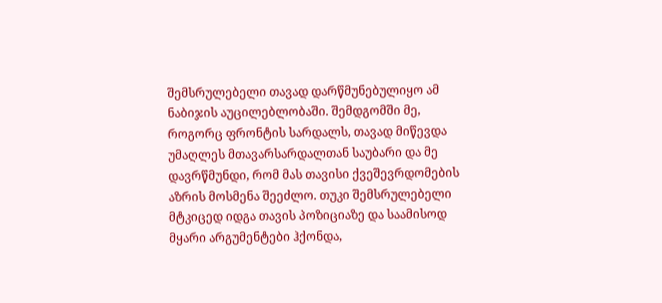შემსრულებელი თავად დარწმუნებულიყო ამ ნაბიჯის აუცილებლობაში. შემდგომში მე, როგორც ფრონტის სარდალს, თავად მიწევდა უმაღლეს მთავარსარდალთან საუბარი და მე დავრწმუნდი, რომ მას თავისი ქვეშევრდომების აზრის მოსმენა შეეძლო. თუკი შემსრულებელი მტკიცედ იდგა თავის პოზიციაზე და საამისოდ მყარი არგუმენტები ჰქონდა,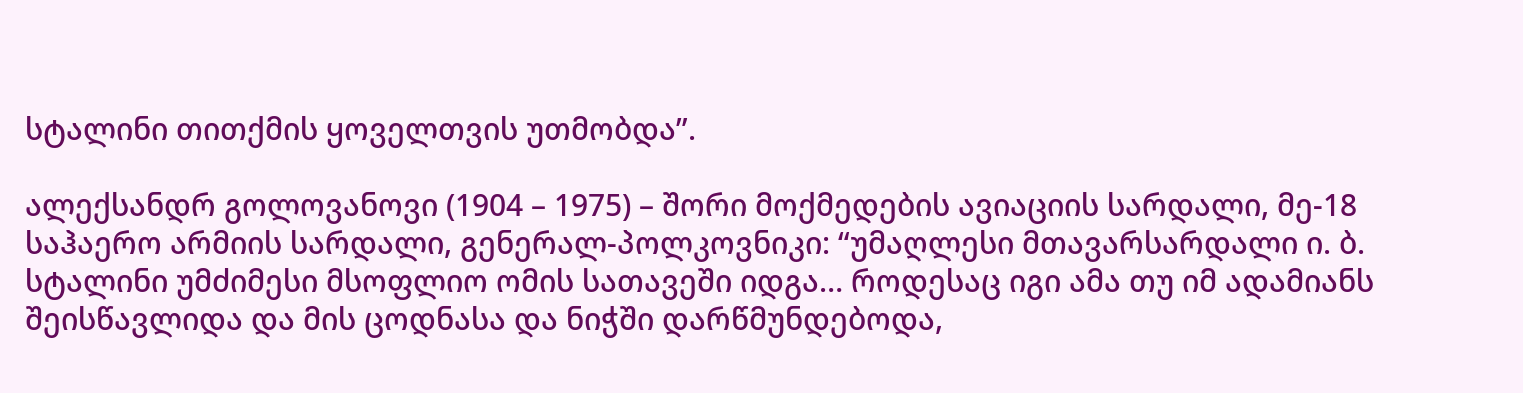სტალინი თითქმის ყოველთვის უთმობდა”.

ალექსანდრ გოლოვანოვი (1904 – 1975) – შორი მოქმედების ავიაციის სარდალი, მე-18 საჰაერო არმიის სარდალი, გენერალ-პოლკოვნიკი: “უმაღლესი მთავარსარდალი ი. ბ. სტალინი უმძიმესი მსოფლიო ომის სათავეში იდგა… როდესაც იგი ამა თუ იმ ადამიანს შეისწავლიდა და მის ცოდნასა და ნიჭში დარწმუნდებოდა,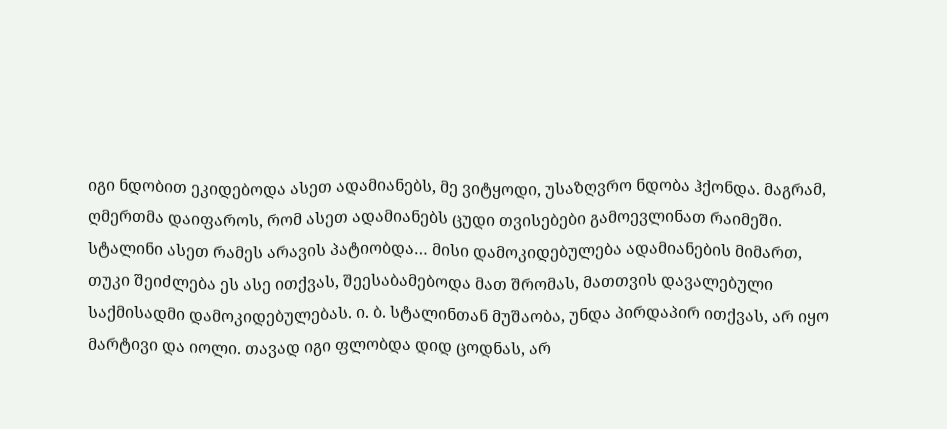იგი ნდობით ეკიდებოდა ასეთ ადამიანებს, მე ვიტყოდი, უსაზღვრო ნდობა ჰქონდა. მაგრამ, ღმერთმა დაიფაროს, რომ ასეთ ადამიანებს ცუდი თვისებები გამოევლინათ რაიმეში. სტალინი ასეთ რამეს არავის პატიობდა… მისი დამოკიდებულება ადამიანების მიმართ, თუკი შეიძლება ეს ასე ითქვას, შეესაბამებოდა მათ შრომას, მათთვის დავალებული საქმისადმი დამოკიდებულებას. ი. ბ. სტალინთან მუშაობა, უნდა პირდაპირ ითქვას, არ იყო მარტივი და იოლი. თავად იგი ფლობდა დიდ ცოდნას, არ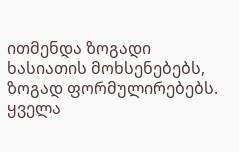ითმენდა ზოგადი ხასიათის მოხსენებებს, ზოგად ფორმულირებებს. ყველა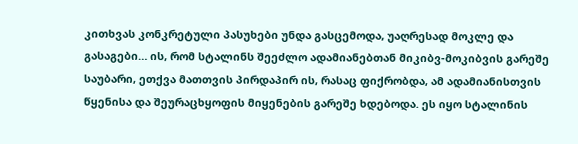კითხვას კონკრეტული პასუხები უნდა გასცემოდა, უაღრესად მოკლე და გასაგები… ის, რომ სტალინს შეეძლო ადამიანებთან მიკიბვ-მოკიბვის გარეშე საუბარი, ეთქვა მათთვის პირდაპირ ის, რასაც ფიქრობდა, ამ ადამიანისთვის წყენისა და შეურაცხყოფის მიყენების გარეშე ხდებოდა. ეს იყო სტალინის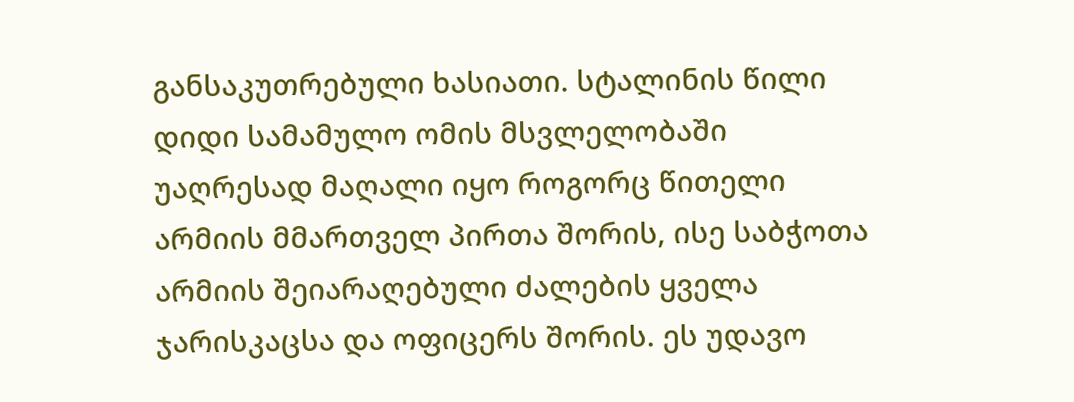განსაკუთრებული ხასიათი. სტალინის წილი დიდი სამამულო ომის მსვლელობაში უაღრესად მაღალი იყო როგორც წითელი არმიის მმართველ პირთა შორის, ისე საბჭოთა არმიის შეიარაღებული ძალების ყველა ჯარისკაცსა და ოფიცერს შორის. ეს უდავო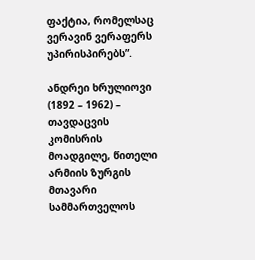ფაქტია, რომელსაც ვერავინ ვერაფერს უპირისპირებს”.

ანდრეი ხრულიოვი (1892 – 1962) – თავდაცვის კომისრის მოადგილე, წითელი არმიის ზურგის მთავარი სამმართველოს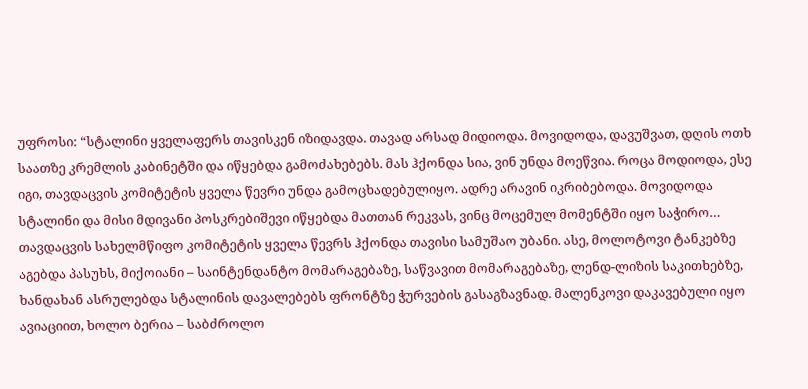უფროსი: “სტალინი ყველაფერს თავისკენ იზიდავდა. თავად არსად მიდიოდა. მოვიდოდა, დავუშვათ, დღის ოთხ საათზე კრემლის კაბინეტში და იწყებდა გამოძახებებს. მას ჰქონდა სია, ვინ უნდა მოეწვია. როცა მოდიოდა, ესე იგი, თავდაცვის კომიტეტის ყველა წევრი უნდა გამოცხადებულიყო. ადრე არავინ იკრიბებოდა. მოვიდოდა სტალინი და მისი მდივანი პოსკრებიშევი იწყებდა მათთან რეკვას, ვინც მოცემულ მომენტში იყო საჭირო… თავდაცვის სახელმწიფო კომიტეტის ყველა წევრს ჰქონდა თავისი სამუშაო უბანი. ასე, მოლოტოვი ტანკებზე აგებდა პასუხს, მიქოიანი – საინტენდანტო მომარაგებაზე, საწვავით მომარაგებაზე, ლენდ-ლიზის საკითხებზე, ხანდახან ასრულებდა სტალინის დავალებებს ფრონტზე ჭურვების გასაგზავნად. მალენკოვი დაკავებული იყო ავიაციით, ხოლო ბერია – საბძროლო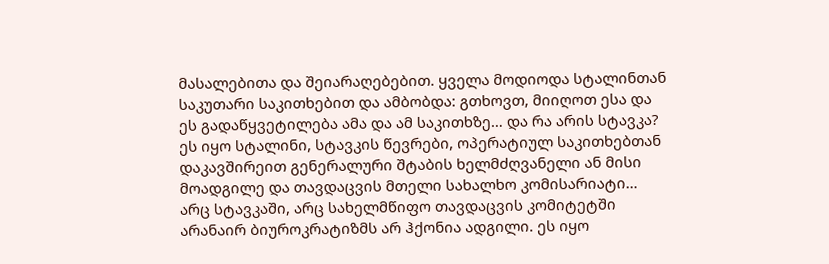მასალებითა და შეიარაღებებით. ყველა მოდიოდა სტალინთან საკუთარი საკითხებით და ამბობდა: გთხოვთ, მიიღოთ ესა და ეს გადაწყვეტილება ამა და ამ საკითხზე… და რა არის სტავკა? ეს იყო სტალინი, სტავკის წევრები, ოპერატიულ საკითხებთან დაკავშირეით გენერალური შტაბის ხელმძღვანელი ან მისი მოადგილე და თავდაცვის მთელი სახალხო კომისარიატი… არც სტავკაში, არც სახელმწიფო თავდაცვის კომიტეტში არანაირ ბიუროკრატიზმს არ ჰქონია ადგილი. ეს იყო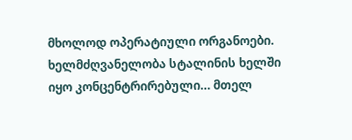მხოლოდ ოპერატიული ორგანოები. ხელმძღვანელობა სტალინის ხელში იყო კონცენტრირებული… მთელ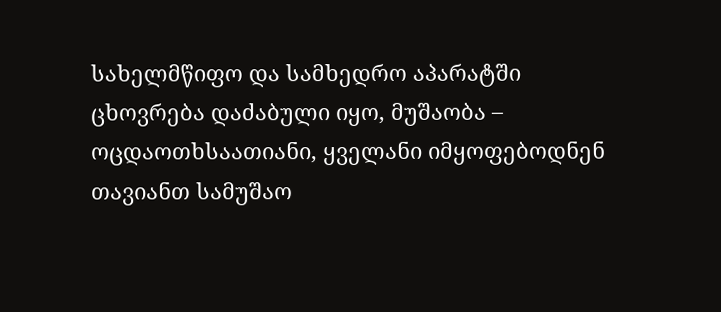სახელმწიფო და სამხედრო აპარატში ცხოვრება დაძაბული იყო, მუშაობა – ოცდაოთხსაათიანი, ყველანი იმყოფებოდნენ თავიანთ სამუშაო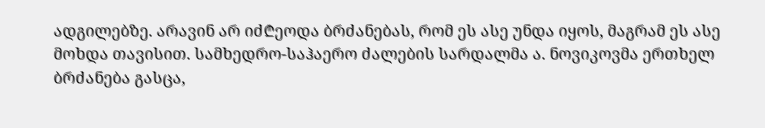ადგილებზე. არავინ არ იძ₾ეოდა ბრძანებას, რომ ეს ასე უნდა იყოს, მაგრამ ეს ასე მოხდა თავისით. სამხედრო-საჰაერო ძალების სარდალმა ა. ნოვიკოვმა ერთხელ ბრძანება გასცა,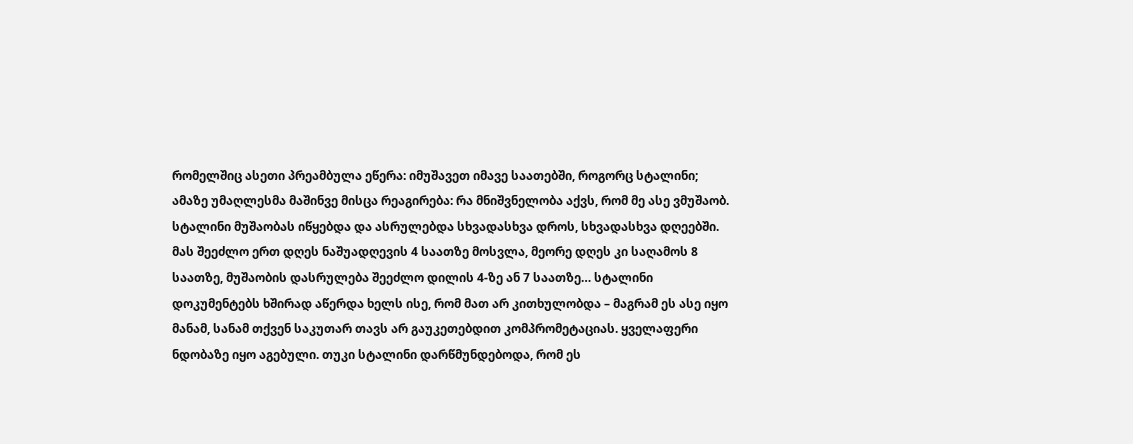რომელშიც ასეთი პრეამბულა ეწერა: იმუშავეთ იმავე საათებში, როგორც სტალინი; ამაზე უმაღლესმა მაშინვე მისცა რეაგირება: რა მნიშვნელობა აქვს, რომ მე ასე ვმუშაობ. სტალინი მუშაობას იწყებდა და ასრულებდა სხვადასხვა დროს, სხვადასხვა დღეებში. მას შეეძლო ერთ დღეს ნაშუადღევის 4 საათზე მოსვლა, მეორე დღეს კი საღამოს 8 საათზე, მუშაობის დასრულება შეეძლო დილის 4-ზე ან 7 საათზე… სტალინი დოკუმენტებს ხშირად აწერდა ხელს ისე, რომ მათ არ კითხულობდა – მაგრამ ეს ასე იყო მანამ, სანამ თქვენ საკუთარ თავს არ გაუკეთებდით კომპრომეტაციას. ყველაფერი ნდობაზე იყო აგებული. თუკი სტალინი დარწმუნდებოდა, რომ ეს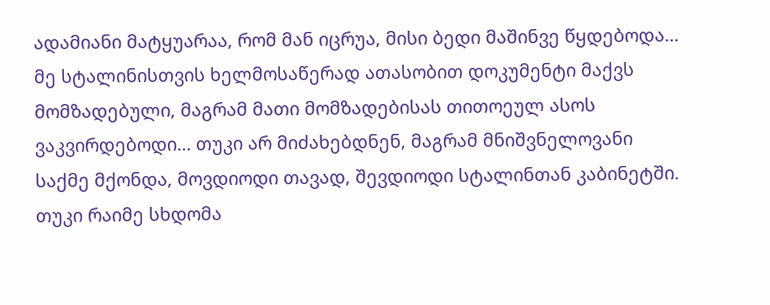ადამიანი მატყუარაა, რომ მან იცრუა, მისი ბედი მაშინვე წყდებოდა… მე სტალინისთვის ხელმოსაწერად ათასობით დოკუმენტი მაქვს მომზადებული, მაგრამ მათი მომზადებისას თითოეულ ასოს ვაკვირდებოდი… თუკი არ მიძახებდნენ, მაგრამ მნიშვნელოვანი საქმე მქონდა, მოვდიოდი თავად, შევდიოდი სტალინთან კაბინეტში. თუკი რაიმე სხდომა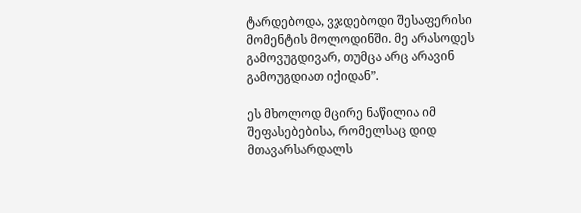ტარდებოდა, ვჯდებოდი შესაფერისი მომენტის მოლოდინში. მე არასოდეს გამოვუგდივარ, თუმცა არც არავინ გამოუგდიათ იქიდან”.

ეს მხოლოდ მცირე ნაწილია იმ შეფასებებისა, რომელსაც დიდ მთავარსარდალს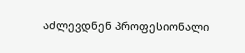აძლევდნენ პროფესიონალი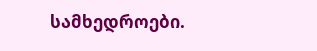სამხედროები.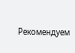Рекомендуем